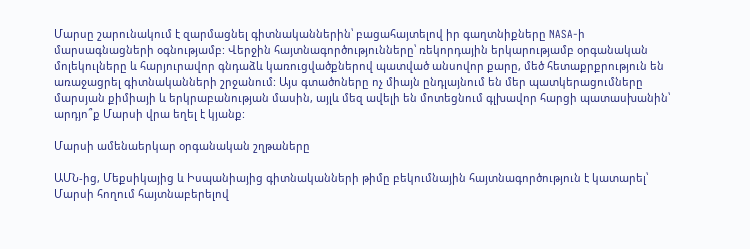Մարսը շարունակում է զարմացնել գիտնականներին՝ բացահայտելով իր գաղտնիքները NASA-ի մարսագնացների օգնությամբ: Վերջին հայտնագործությունները՝ ռեկորդային երկարությամբ օրգանական մոլեկուլները և հարյուրավոր գնդաձև կառուցվածքներով պատված անսովոր քարը, մեծ հետաքրքրություն են առաջացրել գիտնականների շրջանում: Այս գտածոները ոչ միայն ընդլայնում են մեր պատկերացումները մարսյան քիմիայի և երկրաբանության մասին, այլև մեզ ավելի են մոտեցնում գլխավոր հարցի պատասխանին՝ արդյո՞ք Մարսի վրա եղել է կյանք:

Մարսի ամենաերկար օրգանական շղթաները

ԱՄՆ-ից, Մեքսիկայից և Իսպանիայից գիտնականների թիմը բեկումնային հայտնագործություն է կատարել՝ Մարսի հողում հայտնաբերելով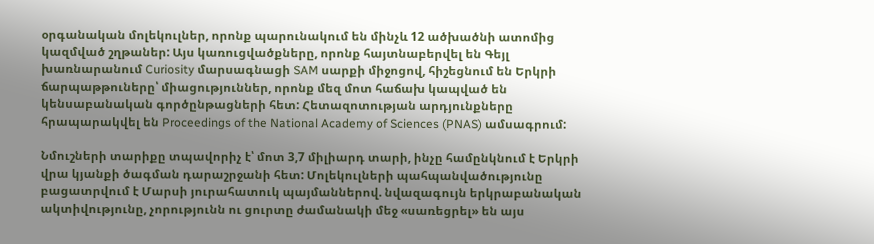օրգանական մոլեկուլներ, որոնք պարունակում են մինչև 12 ածխածնի ատոմից կազմված շղթաներ: Այս կառուցվածքները, որոնք հայտնաբերվել են Գեյլ խառնարանում Curiosity մարսագնացի SAM սարքի միջոցով, հիշեցնում են Երկրի ճարպաթթուները՝ միացություններ, որոնք մեզ մոտ հաճախ կապված են կենսաբանական գործընթացների հետ: Հետազոտության արդյունքները հրապարակվել են Proceedings of the National Academy of Sciences (PNAS) ամսագրում:

Նմուշների տարիքը տպավորիչ է՝ մոտ 3,7 միլիարդ տարի, ինչը համընկնում է Երկրի վրա կյանքի ծագման դարաշրջանի հետ: Մոլեկուլների պահպանվածությունը բացատրվում է Մարսի յուրահատուկ պայմաններով. նվազագույն երկրաբանական ակտիվությունը, չորությունն ու ցուրտը ժամանակի մեջ «սառեցրել» են այս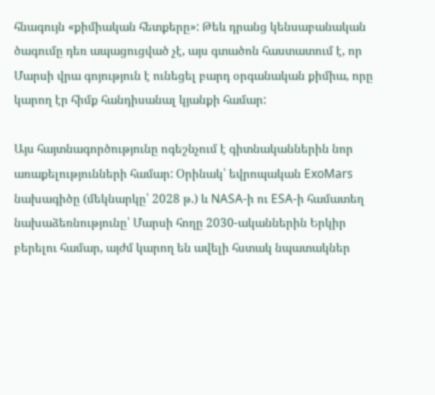հնագույն «քիմիական հետքերը»: Թեև դրանց կենսաբանական ծագումը դեռ ապացուցված չէ, այս գտածոն հաստատում է, որ Մարսի վրա գոյություն է ունեցել բարդ օրգանական քիմիա, որը կարող էր հիմք հանդիսանալ կյանքի համար:

Այս հայտնագործությունը ոգեշնչում է գիտնականներին նոր առաքելությունների համար: Օրինակ՝ եվրոպական ExoMars նախագիծը (մեկնարկը՝ 2028 թ.) և NASA-ի ու ESA-ի համատեղ նախաձեռնությունը՝ Մարսի հողը 2030-ականներին Երկիր բերելու համար, այժմ կարող են ավելի հստակ նպատակներ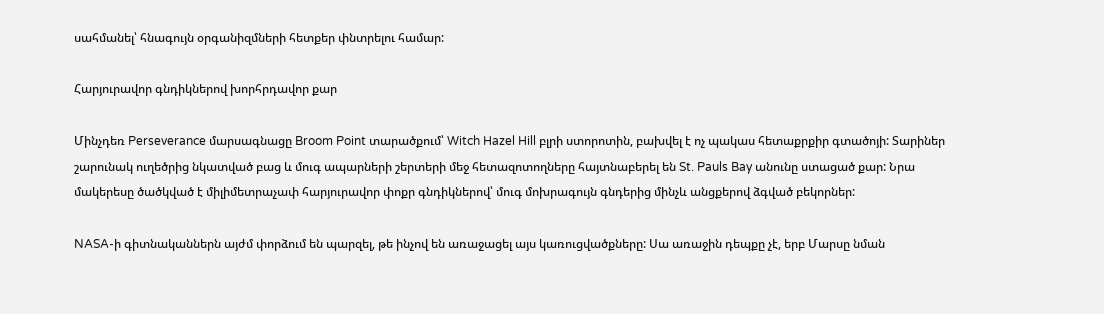սահմանել՝ հնագույն օրգանիզմների հետքեր փնտրելու համար:

Հարյուրավոր գնդիկներով խորհրդավոր քար

Մինչդեռ Perseverance մարսագնացը Broom Point տարածքում՝ Witch Hazel Hill բլրի ստորոտին, բախվել է ոչ պակաս հետաքրքիր գտածոյի: Տարիներ շարունակ ուղեծրից նկատված բաց և մուգ ապարների շերտերի մեջ հետազոտողները հայտնաբերել են St. Pauls Bay անունը ստացած քար: Նրա մակերեսը ծածկված է միլիմետրաչափ հարյուրավոր փոքր գնդիկներով՝ մուգ մոխրագույն գնդերից մինչև անցքերով ձգված բեկորներ:

NASA-ի գիտնականներն այժմ փորձում են պարզել, թե ինչով են առաջացել այս կառուցվածքները: Սա առաջին դեպքը չէ, երբ Մարսը նման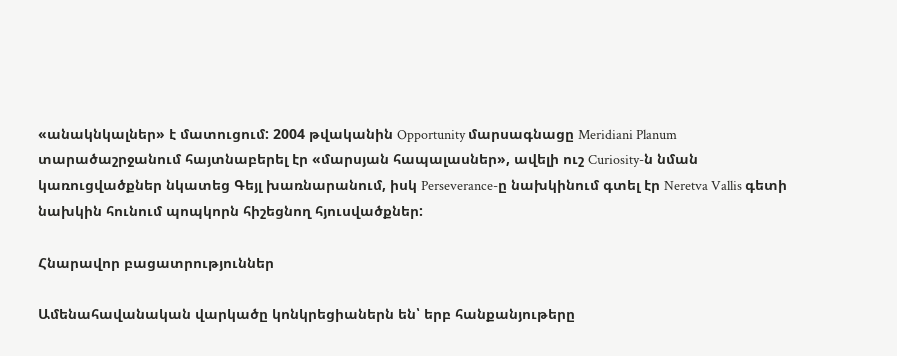«անակնկալներ» է մատուցում: 2004 թվականին Opportunity մարսագնացը Meridiani Planum տարածաշրջանում հայտնաբերել էր «մարսյան հապալասներ», ավելի ուշ Curiosity-ն նման կառուցվածքներ նկատեց Գեյլ խառնարանում, իսկ Perseverance-ը նախկինում գտել էր Neretva Vallis գետի նախկին հունում պոպկորն հիշեցնող հյուսվածքներ:

Հնարավոր բացատրություններ

Ամենահավանական վարկածը կոնկրեցիաներն են՝ երբ հանքանյութերը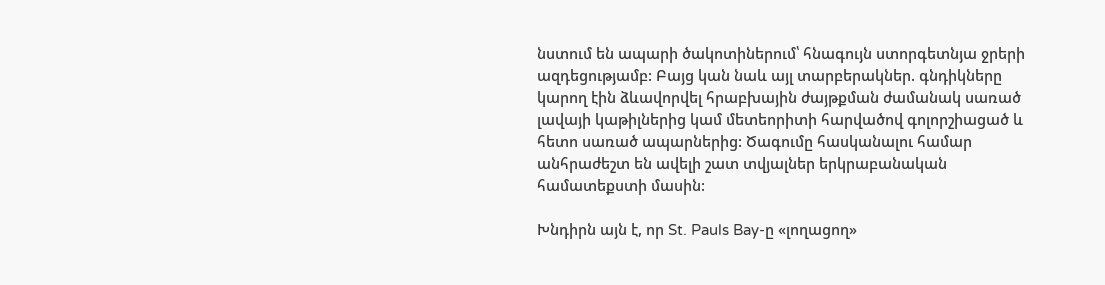նստում են ապարի ծակոտիներում՝ հնագույն ստորգետնյա ջրերի ազդեցությամբ: Բայց կան նաև այլ տարբերակներ. գնդիկները կարող էին ձևավորվել հրաբխային ժայթքման ժամանակ սառած լավայի կաթիլներից կամ մետեորիտի հարվածով գոլորշիացած և հետո սառած ապարներից: Ծագումը հասկանալու համար անհրաժեշտ են ավելի շատ տվյալներ երկրաբանական համատեքստի մասին:

Խնդիրն այն է, որ St. Pauls Bay-ը «լողացող»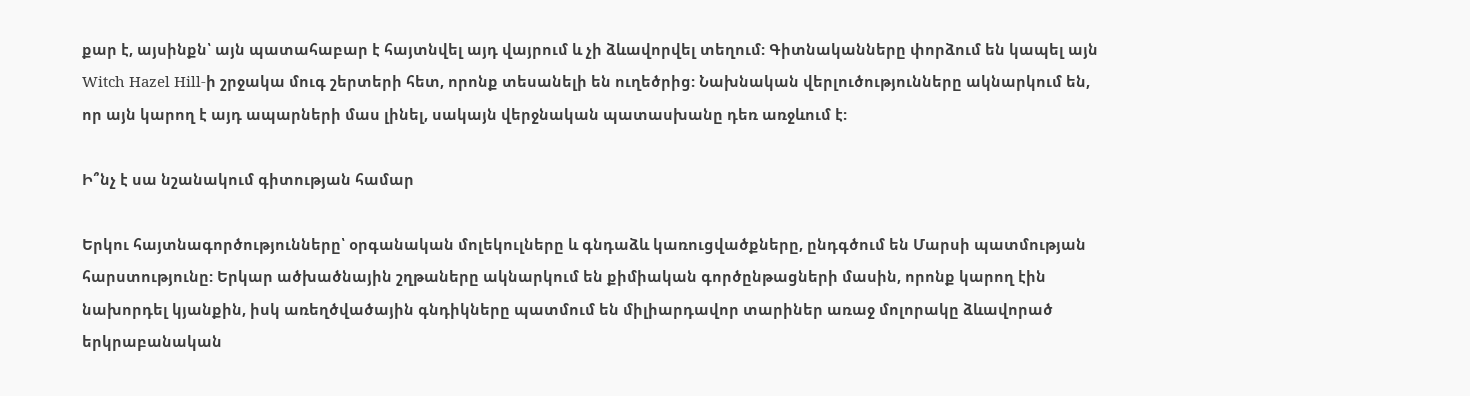քար է, այսինքն՝ այն պատահաբար է հայտնվել այդ վայրում և չի ձևավորվել տեղում: Գիտնականները փորձում են կապել այն Witch Hazel Hill-ի շրջակա մուգ շերտերի հետ, որոնք տեսանելի են ուղեծրից: Նախնական վերլուծությունները ակնարկում են, որ այն կարող է այդ ապարների մաս լինել, սակայն վերջնական պատասխանը դեռ առջևում է:

Ի՞նչ է սա նշանակում գիտության համար

Երկու հայտնագործությունները՝ օրգանական մոլեկուլները և գնդաձև կառուցվածքները, ընդգծում են Մարսի պատմության հարստությունը: Երկար ածխածնային շղթաները ակնարկում են քիմիական գործընթացների մասին, որոնք կարող էին նախորդել կյանքին, իսկ առեղծվածային գնդիկները պատմում են միլիարդավոր տարիներ առաջ մոլորակը ձևավորած երկրաբանական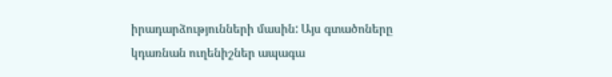իրադարձությունների մասին: Այս գտածոները կդառնան ուղենիշներ ապագա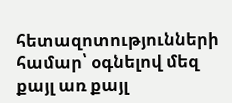հետազոտությունների համար՝ օգնելով մեզ քայլ առ քայլ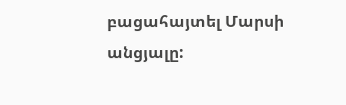բացահայտել Մարսի անցյալը: